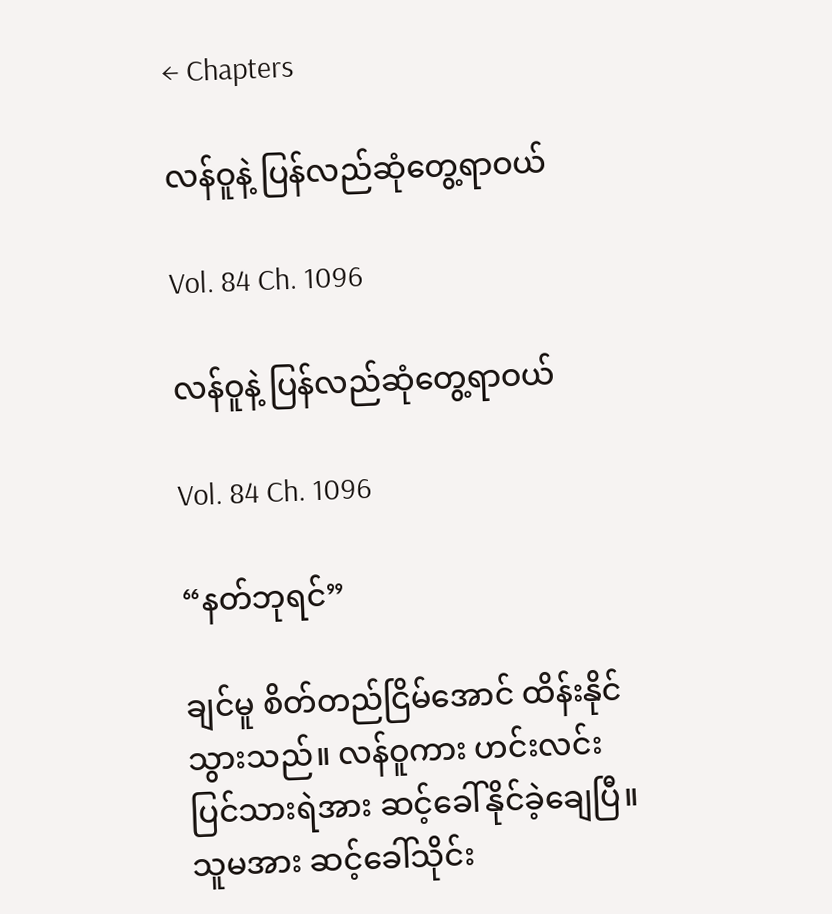← Chapters

လန်ဝူနဲ့ ပြန်လည်ဆုံတွေ့ရာဝယ်

Vol. 84 Ch. 1096

လန်ဝူနဲ့ ပြန်လည်ဆုံတွေ့ရာဝယ်

Vol. 84 Ch. 1096

“နတ်ဘုရင်”

ချင်မူ စိတ်တည်ငြိမ်အောင် ထိန်းနိုင်သွားသည်။ လန်ဝူကား ဟင်းလင်းပြင်သားရဲအား ဆင့်ခေါ်နိုင်ခဲ့ချေပြီ။ သူမအား ဆင့်ခေါ်သိုင်း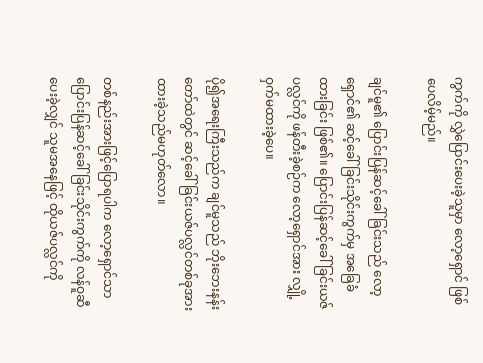ကွက်ကို လွှဲပြောင်းပေးခဲ့သူမှာ လော့ရှောင် ဖြစ်ပေလိမ့်မည်။

ချင်မူ၏ ပြောင်းပြန်ဆင့်ခေါ်ခြင်းသည် လော့ရှောင်၏ ဆင့်ခေါ်ခြင်းသိုင်းကွက်မှ အခြေခံထားခြင်း ဖြစ်၏။ ပြောင်းပြန်ဆင့်ခေါ်ခြင်းယဇ်ပလ္လင်ကို ဖန်တီးခဲ့စဉ်က လော့ရှောင်အား လျှို့ဝှက်မထားခဲ့ပေ။

ပို၍အရေးကြီးသည်က ချင်မူသည် ဘိုးဘေးနန်းတော်ထဲတွင် ဆင့်‌ခေါ်ခြင်းယဇ်ပလ္လင်တစ်ခုအား ထားခဲ့သည်မဟုတ်လော။

တစ်နည်းအားဖြင့်ပြောရပါက လော့ရှောင်သာ ပြောင်းပြန်ဆင့်‌ခေါ်ခြင်းသိုင်းကွက်ကို လန်ဝူဆီ ပေးခဲ့လျှင် သူမအနေဖြင့် ထိုယဇ်ပလ္လင်ကို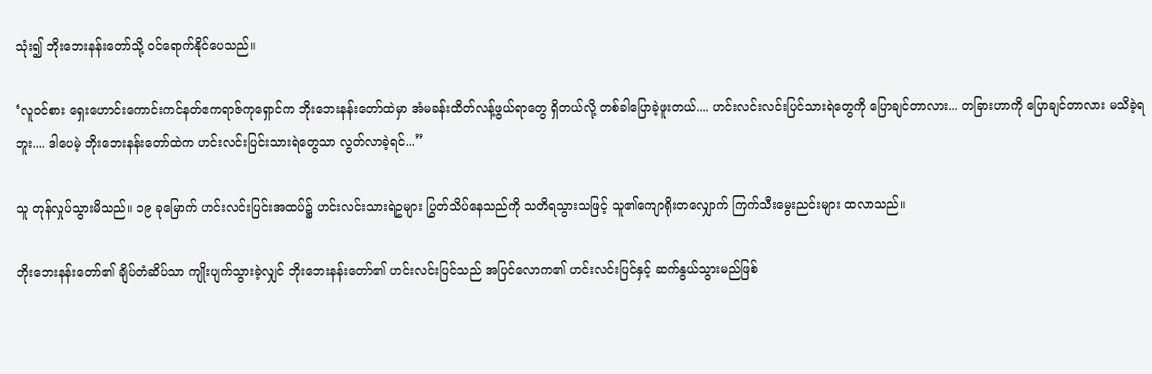သုံး၍ ဘိုးဘေးနန်းတော်သို့ ၀င်ရောက်နိုင်ပေသည်။

‘လူ၀င်စား ရှေးဟောင်းကောင်းကင်နတ်ဧကရာဇ်ကုရှောင်က ဘိုးဘေးနန်းတော်ထဲမှာ အံမခန်း‌‌ထိတ်လန့်ဖွယ်ရာတွေ ရှိတယ်လို့ တစ်ခါပြောခဲ့ဖူးတယ်.... ဟင်းလင်းလင်းပြင်သားရဲတွေကို ပြောချင်တာလား... တခြားဟာကို ပြောချင်တာလား မသိခဲ့ရဘူး.... ဒါပေမဲ့ ဘိုးဘေးနန်းတော်ထဲက ဟင်းလင်းပြင်းသားရဲတွေသာ လွတ်လာခဲ့ရင်...”

သူ တုန်လှုပ်သွားမိသည်။ ၁၉ ခုမြောက် ဟင်းလင်းပြင်းအထပ်၌ ဟင်းလင်းသားရဲဥများ ပြွတ်သိပ်နေသည်ကို သတိရသွားသဖြင့် သူ၏ကျောရိုးတလျှောက် ကြက်သီး‌မွေးညင်းများ ထလာသည်။

ဘိုးဘေးနန်းတော်၏ ချိပ်တံဆိပ်သာ ကျိုးပျက်သွားခဲ့လျှင် ဘိုးဘေးနန်းတော်၏ ဟင်းလင်းပြင်သည် အပြင်လောက၏ ဟင်းလင်းပြင်နှင့် ဆက်နွယ်သွားမည်ဖြစ်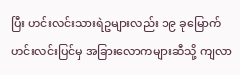ပြီး ဟင်းလင်းသားရဲဥများလည်း ၁၉ ခုမြောက် ဟင်းလင်းပြင်မှ အခြားလောကများဆီသို့ ကျလာ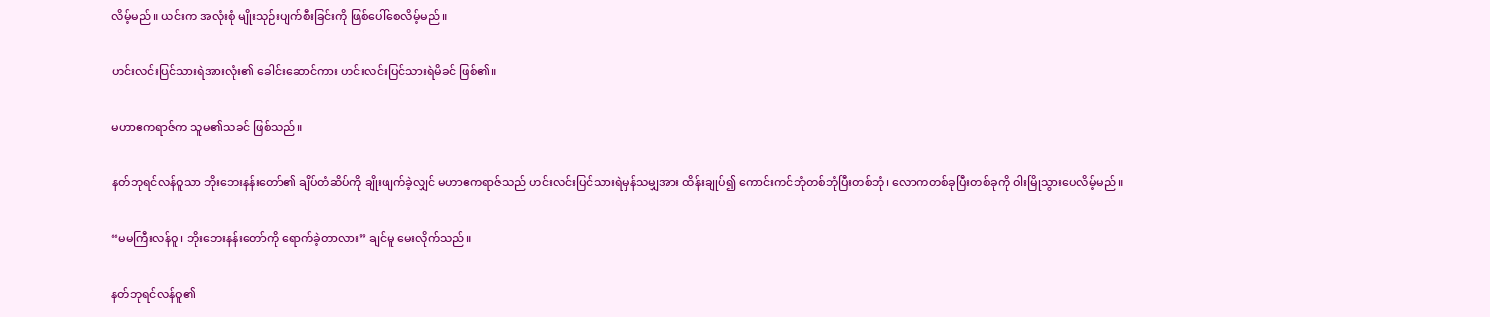လိမ့်မည်။ ယင်းက အလုံးစုံ မျိုးသုဉ်းပျက်စီးခြင်းကို ‌ဖြစ်ပေါ်စေလိမ့်မည်။

ဟင်းလင်းပြင်သားရဲအားလုံး၏ ခေါင်းဆောင်ကား ဟင်းလင်းပြင်သားရဲမိခင် ဖြစ်၏။

မဟာဧကရာဇ်က သူမ၏သခင် ဖြစ်သည်။

နတ်ဘုရင်လန်ဝူသာ ဘိုးဘေးနန်းတော်၏ ချိပ်တံဆိပ်ကို ချိုးဖျက်ခဲ့လျှင် မဟာဧကရာဇ်သည် ‌ဟင်းလင်းပြင်သားရဲမှန်သမျှအား ထိန်းချုပ်၍ ‌ကောင်းကင်ဘုံတစ်ဘုံပြီးတစ်ဘုံ၊ လောကတစ်ခုပြီးတစ်ခုကို ဝါးမြိုသွားပေလိမ့်မည်။

“မမကြီးလန်ဝူ၊ ဘိုးဘေးနန်းတော်ကို ရောက်ခဲ့တာလား” ချင်မူ မေးလိုက်သည်။

နတ်ဘုရင်လန်ဝူ၏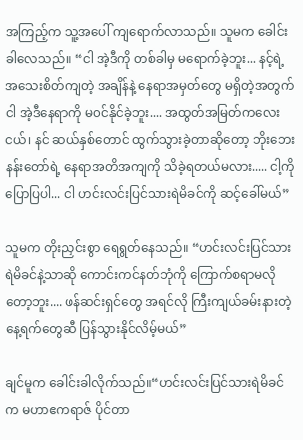အကြည့်က သူ့အပေါ် ကျရောက်လာသည်။ သူမက ခေါင်းခါလေသည်။ “ငါ အဲ့ဒီကို တစ်ခါမှ မရောက်ခဲ့ဘူး... နင့်ရဲ့ အသေးစိတ်ကျတဲ့ အချိန်နဲ့ နေရာအမှတ်တွေ မရှိတဲ့အတွက် ငါ အဲ့ဒီနေရာကို မ၀င်နိုင်ခဲ့ဘူး.... အထွတ်အမြတ်ကလေးငယ်၊ နင် ဆယ်နှစ်တောင် ထွက်သွားခဲ့တာဆိုတော့ ဘိုးဘေးနန်းတော်ရဲ့ နေရာအတိအကျကို သိခဲ့ရတယ်မလား..... ငါ့ကို ပြောပြပါ... ငါ ဟင်းလင်းပြင်သားရဲမိခင်ကို ဆင့်ခေါ်မယ်”

သူမက တိုးညှင်းစွာ ရေရွတ်နေသည်။ “ဟင်းလင်းပြင်သားရဲမိခင်နဲ့သာဆို ကောင်းကင်နတ်ဘုံကို ကြောက်စရာမလိုတော့ဘူး.... ဖန်ဆင်းရှင်တွေ အရင်လို ကြီးကျယ်ခမ်းနားတဲ့ နေ့ရက်တွေဆီ ပြန်သွားနိုင်လိမ့်မယ်”

ချင်မူက ခေါင်းခါလိုက်သည်။“ဟင်းလင်းပြင်သားရဲမိခင်က မဟာဧကရာဇ် ပိုင်တာ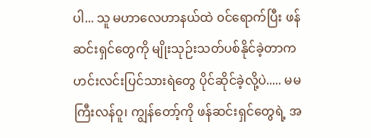ပါ... သူ မဟာလေဟာနယ်ထဲ ၀င်ရောက်ပြီး ဖန်ဆင်းရှင်တွေကို မျိုးသုဉ်းသတ်ပစ်နိုင်ခဲ့တာက ဟင်းလင်းပြင်သားရဲတွေ ပိုင်ဆိုင်ခဲ့လို့ပဲ..... မမကြီးလန်ဝူ၊ ကျွန်တော့်ကို ဖန်ဆင်းရှင်တွေရဲ့ အ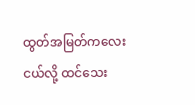ထွတ်အမြတ်ကလေးငယ်လို့ ထင်သေး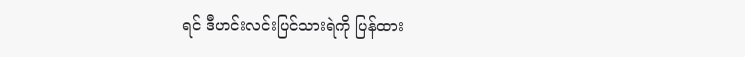ရင် ဒီဟင်းလင်းပြင်သားရဲကို ပြန်ထား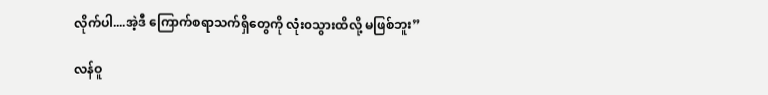လိုက်ပါ....အဲ့ဒီ ကြောက်စရာသက်ရှိတွေကို လုံး၀သွားထိလို့ မဖြစ်ဘူး”

လန်ဝူ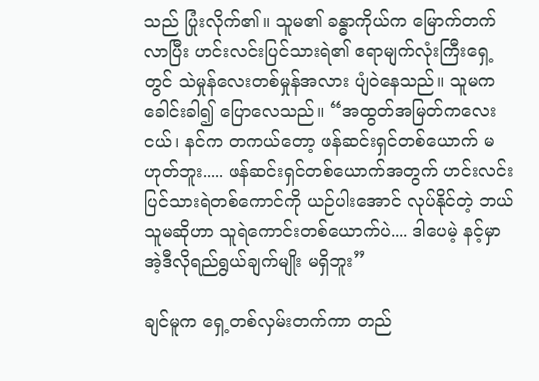သည် ပြုံးလိုက်၏။ သူမ၏ ခန္ဓာကိုယ်က မြောက်တက်လာပြီး ဟင်းလင်းပြင်သားရဲ၏ ဧရာမျက်လုံးကြီးရှေ့တွင် သဲမှုန်လေးတစ်မှုန်အလား ပျံဝဲနေသည်။ သူမက ခေါင်းခါ၍ ပြောလေသည်။ “အထွတ်အမြတ်ကလေးငယ်၊ နင်က တကယ်တော့ ဖန်ဆင်းရှင်တစ်ယောက် မဟုတ်ဘူး..... ဖန်ဆင်းရှင်တစ်ယောက်အတွက် ဟင်းလင်းပြင်သားရဲတစ်ကောင်ကို ယဉ်ပါးအောင် လုပ်နိုင်တဲ့ ဘယ်သူမဆိုဟာ သူရဲကောင်းတစ်ယောက်ပဲ.... ဒါပေမဲ့ နင့်မှာ အဲ့ဒီလိုရည်ရွယ်ချက်မျိုး မရှိဘူး”

ချင်မူက ရှေ့တစ်လှမ်းတက်ကာ တည်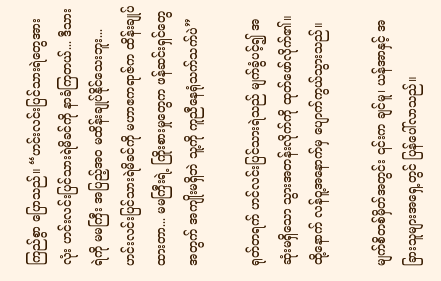ကြည်စွာ ပြောသည်။ “ဟင်းလင်းပြင်သားရဲတွေအားလုံး ဟင်းလင်းပြင်သားရဲမိခင်ကို နာခံကြတယ်... ဒီသားရဲကို မမကြီး အပြည့်အ၀ မထိန်းချုပ်နိုင်သေးဘူး... ဟင်းလင်းပြင်သားရဲမိခင်ကို မဟာဧကရာဇ်က ထိန်းချုပ်ထားတာ... မမကြီးရဲ့ ကြိုးစားမှုတွေက ဖန်ဆင်းရှင်တွေအတွက် အကျိုးမရှိဘဲ သူ့ကို ကူညီနေရုံသက်သက်ပဲ”

ရုတ်တရက် ဟင်လင်းပြင်သားရဲသည် မျက်ခွံပင့်၍ အဆုံးမရှိသော သွားအတန်းလိုက်ကို ထုတ်ဖော်လိုက်၏။ ထို့နောက် လန်ဝူ့အနောက်မှ ပျောက်ကွယ်သွားသည်။

မျက်စိတစ်မှိတ်အတွင်း ၎င်းက ချင်မူ၊ ယန်အာနှင့် အခြားသူများအရှေ့တွင် ပြန်ပေါ်လာသည်။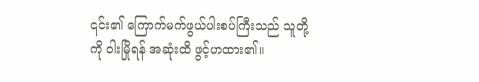၎င်း၏ ကြောက်မက်ဖွယ်ပါးစပ်ကြီးသည် သူတို့ကို ဝါးမြိုရန် အဆုံးထိ ဖွင့်ဟထား၏။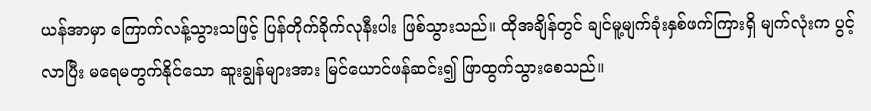ယန်အာမှာ ကြောက်လန့်သွားသဖြင့် ပြန်တိုက်ခိုက်လုနီးပါး ဖြစ်သွားသည်။ ထိုအချိန်တွင် ချင်မူ့မျက်ခုံးနှစ်ဖက်ကြားရှိ မျက်လုံးက ပွင့်လာပြီး မရေမတွက်နိုင်သော ဆူးချွန်များအား မြင်ယောင်ဖန်ဆင်း၍ ဖြာထွက်သွားစေသည်။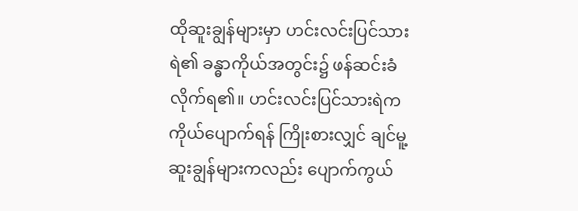ထိုဆူးချွန်များမှာ ဟင်းလင်းပြင်သားရဲ၏ ခန္ဓာကိုယ်အတွင်း၌ ဖန်ဆင်းခံလိုက်ရ၏။ ဟင်းလင်းပြင်သားရဲက ကိုယ်ပျောက်ရန် ကြိုးစားလျှင် ချင်မူ့ဆူးချွန်များကလည်း ပျောက်ကွယ်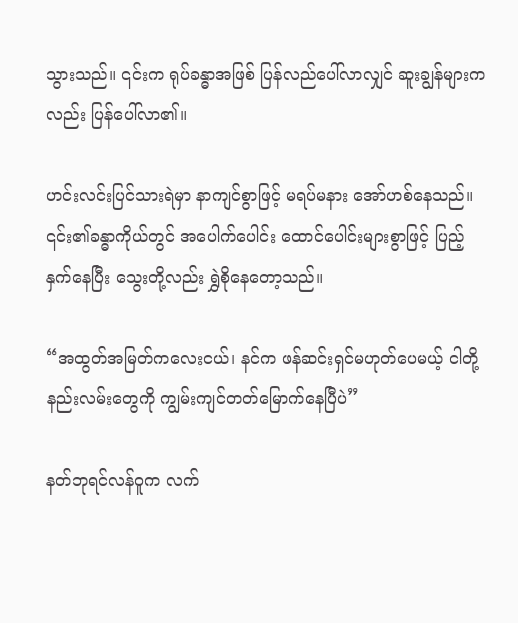သွားသည်။ ၎င်းက ရုပ်ခန္ဓာအဖြစ် ပြန်လည်ပေါ်လာလျှင် ဆူးချွန်များကလည်း ပြန်ပေါ်လာ၏။

ဟင်းလင်းပြင်သားရဲမှာ နာကျင်စွာဖြင့် မရပ်မနား အော်ဟစ်နေသည်။ ၎င်း၏ခန္ဓာကိုယ်တွင် အပေါက်ပေါင်း ထောင်ပေါင်းများစွာဖြင့် ပြည့်နှက်နေပြီး သွေးတို့လည်း ရွှဲစိုနေတော့သည်။

“အထွတ်အမြတ်ကလေးငယ်၊ နင်က ဖန်ဆင်းရှင်မဟုတ်ပေမယ့် ငါတို့နည်းလမ်းတွေကို ကျွမ်းကျင်တတ်မြောက်နေပြီပဲ”

နတ်ဘုရင်လန်ဝူက လက်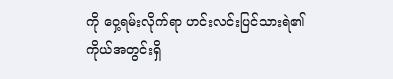ကို ဝှေ့ရမ်းလိုက်ရာ ဟင်းလင်းပြင်သားရဲ၏ ကိုယ်အတွင်းရှိ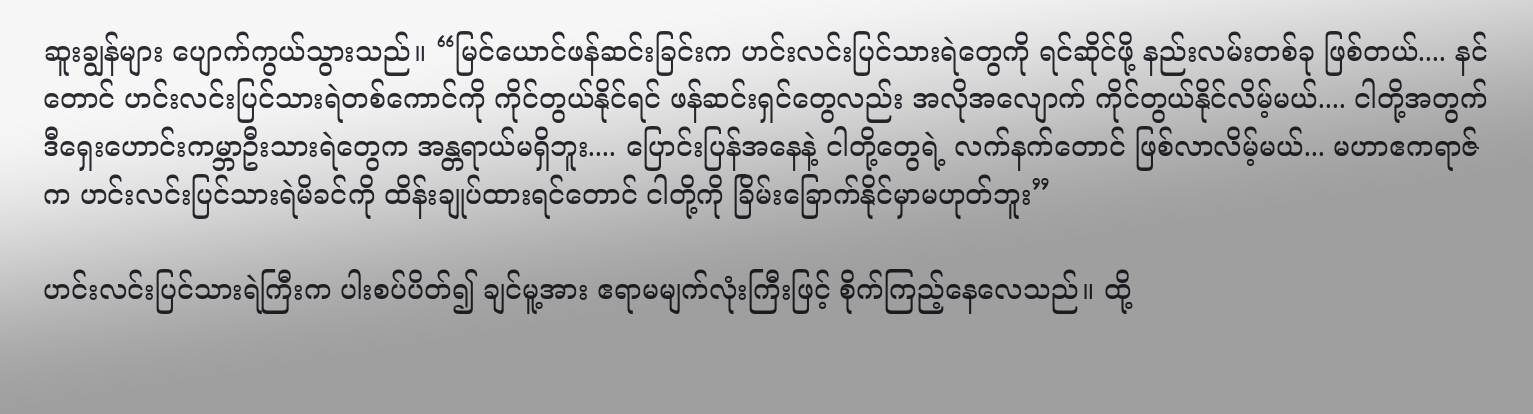ဆူးချွန်များ ပျောက်ကွယ်သွားသည်။ “မြင်ယောင်ဖန်ဆင်းခြင်းက ဟင်းလင်းပြင်သားရဲတွေကို ရင်ဆိုင်ဖို့ နည်းလမ်းတစ်ခု ဖြစ်တယ်.... နင်တောင် ဟင်းလင်းပြင်သားရဲတစ်ကောင်ကို ကိုင်တွယ်နိုင်ရင် ဖန်ဆင်းရှင်တွေလည်း အလိုအလျောက် ကိုင်တွယ်နိုင်လိမ့်မယ်.... ငါတို့အတွက် ဒီရှေးဟောင်းကမ္ဘာဦးသားရဲတွေက အန္တရာယ်မရှိဘူး.... ပြောင်းပြန်အနေနဲ့ ငါတို့တွေရဲ့ လက်နက်တောင် ဖြစ်လာလိမ့်မယ်... မဟာဧကရာဇ်က ဟင်းလင်းပြင်သားရဲမိခင်ကို ထိန်းချုပ်ထားရင်တောင် ငါတို့ကို ခြိမ်းခြောက်နိုင်မှာမဟုတ်ဘူး”

ဟင်းလင်းပြင်သားရဲကြီးက ပါးစပ်ပိတ်၍ ချင်မူ့အား ဧရာမမျက်လုံးကြီးဖြင့် စိုက်ကြည့်နေလေသည်။ ထို့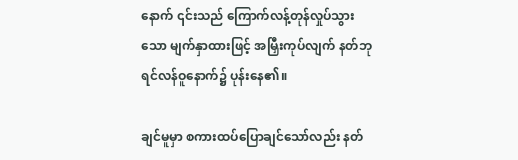နောက် ၎င်းသည် ကြောက်လန့်တုန်လှုပ်သွားသော မျက်နှာထားဖြင့် အမြှီးကုပ်လျက် နတ်ဘုရင်လန်ဝူနောက်၌ ပုန်းနေ၏။

ချင်မူမှာ စကားထပ်ပြောချင်သော်လည်း နတ်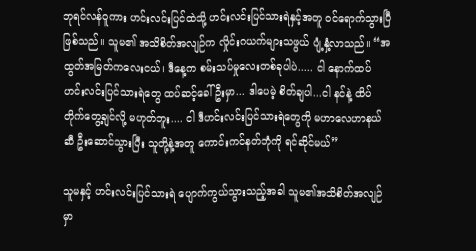ဘုရင်လန်ဝူကား ဟင်းလင်းပြင်ထဲသို့ ဟင်းလင်းပြင်သားရဲနှင့်အတူ ၀င်ရောက်သွားပြီဖြစ်သည်။ သူမ၏ အသိစိတ်အလျဉ်က လှိုင်းဂယက်များသဖွယ် ပျံ့နှံ့လာသည်။ “အထွတ်အမြတ်ကလေးငယ်၊ ဒီနေ့က စမ်းသပ်မှုလေးတစ်ခုပါပဲ..... ငါ နောက်ထပ် ဟင်းလင်းပြင်သားရဲတွေ ထပ်ဆင့်ခေါ်ဦးမှာ... ဒါပေမဲ့ စိတ်ချပါ...ငါ နင်နဲ့ ထိပ်တိုက်တွေ့ချင်လို့ မဟုတ်ဘူး.... ငါ ဒီဟင်းလင်းပြင်သားရဲတွေကို မဟာလေဟာနယ်ဆီ ‌ဦးဆောင်သွားပြီး သူတို့နဲ့အတူ ကောင်းကင်နတ်ဘုံကို ရင်ဆိုင်မယ်”

သူမနှင့် ဟင်းလင်းပြင်သားရဲ ပျောက်ကွယ်သွားသည့်အခါ သူမ၏အသိစိတ်အလျဉ်မှာ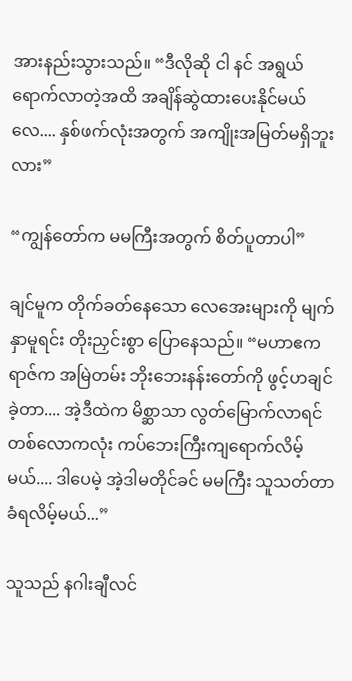အားနည်းသွားသည်။ “ဒီလိုဆို ငါ နင် အရွယ်ရောက်လာတဲ့အထိ အချိန်ဆွဲထားပေးနိုင်မယ်လေ.... နှစ်ဖက်လုံးအတွက် အကျိုးအမြတ်မရှိဘူးလား”

“ကျွန်တော်က မမကြီးအတွက် စိတ်ပူတာပါ”

ချင်မူက တိုက်ခတ်နေသော လေအေးများကို မျက်နှာမူရင်း တိုးညှင်းစွာ ပြောနေသည်။ “မဟာဧကရာဇ်က အမြဲတမ်း ဘိုးဘေးနန်းတော်ကို ဖွင့်ဟချင်ခဲ့တာ.... အဲ့ဒီထဲက မိစ္ဆာသာ လွတ်မြောက်လာရင် တစ်လောကလုံး ကပ်ဘေးကြီးကျရောက်လိမ့်မယ်.... ဒါပေမဲ့ အဲ့ဒါမတိုင်ခင် မမကြီး သူသတ်တာ ခံရလိမ့်မယ်...”

သူသည် နဂါးချီလင်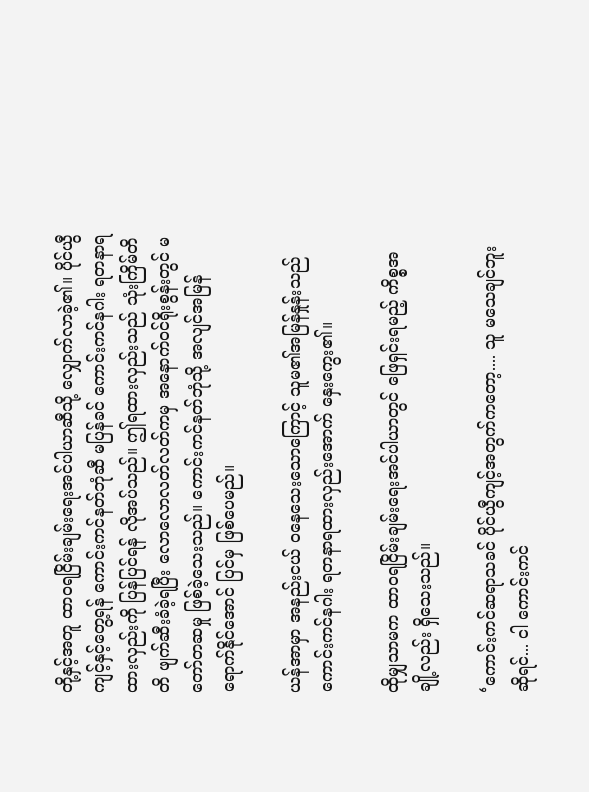တို့နှင့်အတူ ထာ၀ရငြိမ်းချမ်းရေးအင်ပါယာဆီသို့ လျှောက်လာခဲ့၏။ ပိုင်ယွီကျင့်နှင့်တွေ့ရန် ကောင်းကင်နတ်ဘုံဆီ မပြန်ခင် ကောင်းကင်နဂါး ရတနာရထားလှည်းကို ပြန်ပြင်ရန် လိုအပ်သည်။ ဤရထားလှည်းသည် သုံးကြိမ်တိတိ ဖျက်ဆီးခံခဲ့ရပြီး လောလော‌လတ်လတ်ကမှ အနောက်ဝင်ရိုးစွန်းတွင် မတော်တဆမှု ဖြစ်ခဲ့သေးသည်။ ကောင်းကင်နတ်ဘုံသို့ အလျင်အမြန် ရောက်နိုင်အောင် ပြင်မှ ဖြစ်ပေမည်။

ယန်အာမှာ အနည်းငယ် ဝနေသေးသောကြောင့် သူမ၏အမြန်နှုန်းသည် ကောင်းကင်နဂါး ရတနာရထားလှည်းအောက် နှေးကွေး‌၏။

ထိုမျှသာမက ထာ၀ရငြိမ်းချမ်းရေးအင်ပါယာတွင် ဖြေရှင်းရမည့် ကိစ္စအချို့လည်း ရှိသေးသည်။

‘ကောင်းကင်ဆရာသခင် ပိုင်ယွီကျင့်အတွက်ကတော့.... သူ မသေချင်ဘူးဆိုရင်... ငါ ကောင်းကင်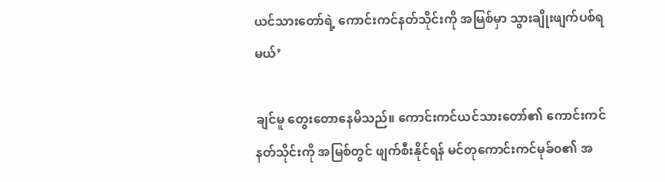ယင်သားတော်ရဲ့ ကောင်းကင်နတ်သိုင်းကို အမြစ်မှာ သွားချိုးဖျက်ပစ်ရမယ်’

ချင်မူ တွေးတောနေမိသည်။ ကောင်းကင်ယင်သားတော်၏ ကောင်းကင်နတ်သိုင်းကို အမြစ်တွင် ဖျက်စီးနိုင်ရန် မင်တုကောင်းကင်မုခ်၀၏ အ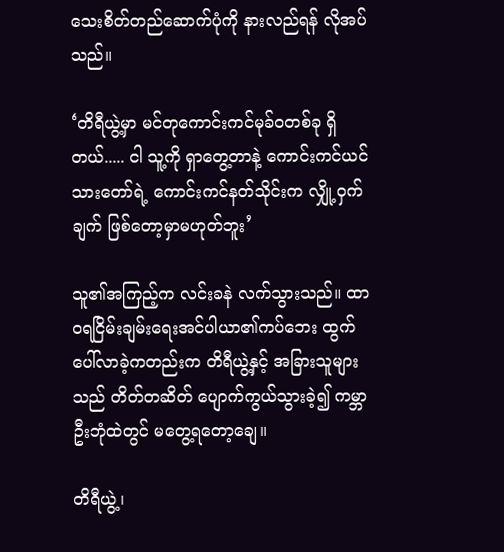သေးစိတ်တည်ဆောက်ပုံကို နားလည်ရန် လိုအပ်သည်။

‘တိရီယွဲ့မှာ မင်တုကောင်းကင်မုခ်၀တစ်ခု ရှိတယ်..... ငါ သူ့ကို ရှာတွေ့တာနဲ့ ကောင်းကင်ယင်သားတော်ရဲ့ ကောင်းကင်နတ်သိုင်းက လျှို့ဝှက်ချက် ဖြစ်တော့မှာမဟုတ်ဘူး’

သူ၏အကြည့်က လင်းခနဲ လက်သွားသည်။ ထာ၀ရငြိမ်းချမ်းရေးအင်ပါယာ၏ကပ်ဘေး ‌ထွက်ပေါ်လာခဲ့ကတည်းက တိရီယွဲ့နှင့် အခြားသူများသည် တိတ်တဆိတ် ပျောက်ကွယ်သွားခဲ့၍ ကမ္ဘာဦးဘုံထဲတွင် မတွေ့ရတော့ချေ။

တိရီယွဲ့၊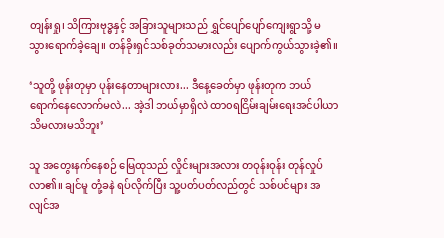တျန်းရှု၊ သိကြားဗုဒ္ဓနှင့် အခြားသူများသည် ရွှင်ပျော်ပျော်ကျေးရွာသို့ မသွားရောက်ခဲ့ချေ။ တန်ခိုးရှင်သစ်ခုတ်သမားလည်း ပျောက်ကွယ်သွားခဲ့၏။

‘သူတို့ ဖုန်းတုမှာ ပုန်းနေတာများလား... ဒီနေ့ခေတ်မှာ ဖုန်းတုက ဘယ်ရောက်နေလောက်မလဲ... အဲ့ဒါ ဘယ်မှာရှိလဲ ထာ၀ရငြိမ်းချမ်းရေးအင်ပါယာ သိမလားမသိဘူး’

သူ အတွေးနက်နေစဉ် မြေထုသည် လှိုင်းများအလား တဝုန်းဝုန်း တုန်လှုပ်လာ၏။ ချင်မူ တုံ့ခနဲ ရပ်လိုက်ပြီး သူ့ပတ်ပတ်လည်တွင် သစ်ပင်များ အလျင်အ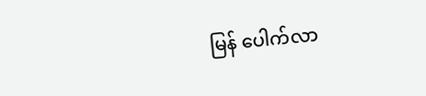မြန် ပေါက်လာ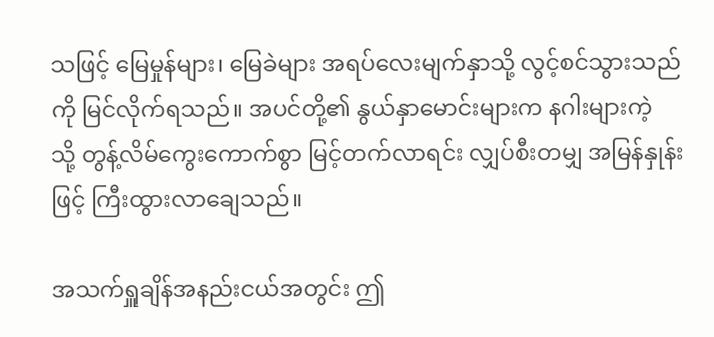သဖြင့် မြေမှုန်များ၊ မြေခဲများ အရပ်လေးမျက်နှာသို့ လွင့်စင်သွားသည်ကို မြင်လိုက်ရသည်။ အပင်တို့၏ နွယ်နှာမောင်းများက နဂါးများကဲ့သို့ ‌တွန့်လိမ်ကွေးကောက်စွာ မြင့်တက်လာရင်း လျှပ်စီးတမျှ အမြန်နှုန်းဖြင့် ကြီးထွားလာချေသည်။

အသက်ရှူချိန်အနည်းငယ်အတွင်း ဤ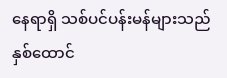နေရာရှိ သစ်ပင်ပန်းမန်များသည် နှစ်ထောင်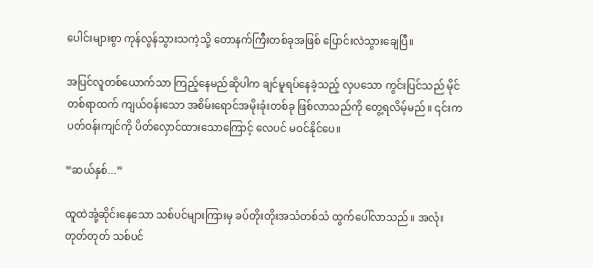ပေါင်းများစွာ ကုန်လွန်သွားသကဲ့သို့ တောနက်ကြီးတစ်ခုအဖြစ် ပြောင်းလဲသွားချေပြီ။

အပြင်လူတစ်ယောက်သာ ကြည့်နေမည်ဆိုပါက ချင်မူရပ်နေခဲ့သည့် လှပသော ကွင်းပြင်သည် မိုင်တစ်ရာထက် ကျယ်ဝန်းသော အစိမ်းရောင်အမိုးခုံးတစ်ခု ဖြစ်လာသည်ကို တွေ့ရလိမ့်မည်။ ၎င်းက ပတ်ဝန်းကျင်ကို ပိတ်လှောင်ထားသောကြောင့် လေပင် မဝင်နိုင်ပေ။

“ဆယ်နှစ်...”

ထူထဲအုံ့ဆိုင်းနေသော သစ်ပင်များကြားမှ ခပ်တိုးတိုးအသံတစ်သံ ထွက်ပေါ်လာသည်။ အလုံးတုတ်တုတ် သစ်ပင်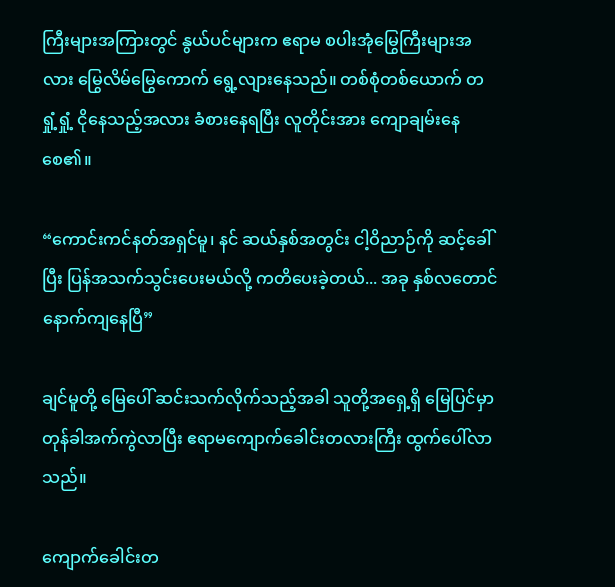ကြီးများအကြားတွင် နွယ်ပင်များက ဧရာမ စပါးအုံ‌မြွေကြီးများအလား မြွေလိမ်မြွေကောက် ရွေ့လျားနေသည်။ တစ်စုံတစ်ယောက် တရှုံ့ရှုံ့ ငိုနေသည့်အလား ခံစားနေရပြီး လူတိုင်းအား ကျောချမ်းနေစေ၏။

“ကောင်းကင်နတ်အရှင်မူ၊ နင် ဆယ်နှစ်အတွင်း ငါ့ဝိညာဉ်ကို ဆင့်ခေါ်ပြီး ပြန်အသက်သွင်းပေးမယ်လို့ ကတိပေးခဲ့တယ်... အခု နှစ်လတောင် နောက်ကျနေပြီ”

ချင်မူတို့ မြေပေါ် ဆင်းသက်လိုက်သည့်အခါ သူတို့အရှေ့ရှိ မြေပြင်မှာ တုန်ခါအက်ကွဲလာပြီး ဧရာမကျောက်ခေါင်းတလားကြီး ထွက်ပေါ်လာသည်။

ကျောက်ခေါင်းတ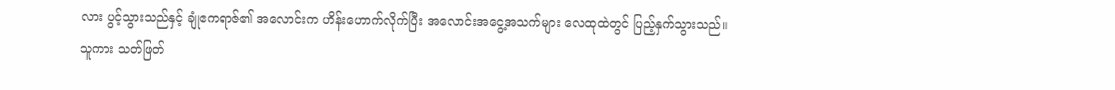လား ပွင့်သွားသည်နှင့် ချုံဧကရာဇ်၏ အလောင်းက ဟိန်းဟောက်လိုက်ပြီး အလောင်းအငွေ့အသက်များ လေထုထဲတွင် ပြည့်နှက်သွားသည်။ သူကား သတ်ဖြတ်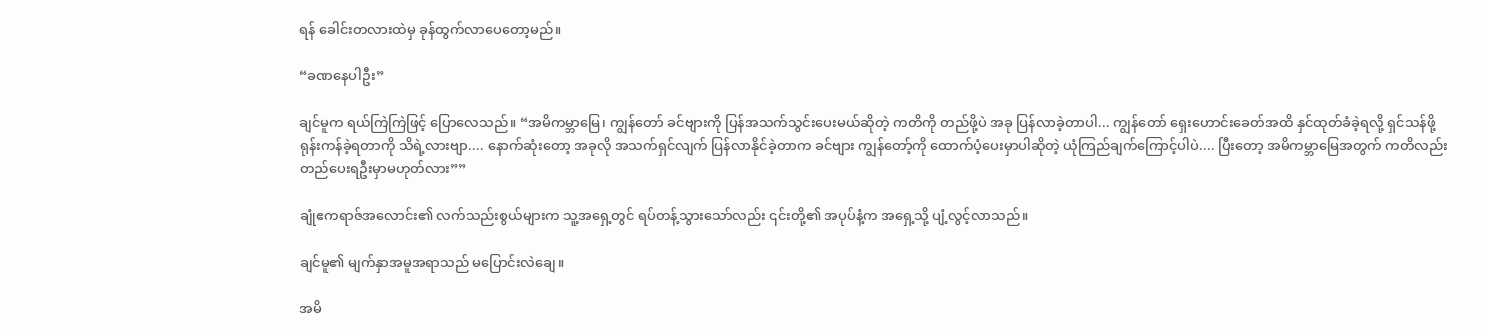ရန် ‌ခေါင်းတလားထဲမှ ခုန်ထွက်လာပေတော့မည်။

“ခဏနေပါဦး”

ချင်မူက ရယ်ကြဲကြဲဖြင့် ပြောလေသည်။ “အမိကမ္ဘာမြေ၊ ကျွန်တော် ခင်ဗျားကို ပြန်အသက်သွင်းပေးမယ်ဆိုတဲ့ ကတိကို တည်ဖို့ပဲ အခု ပြန်လာခဲ့တာပါ... ကျွန်တော် ရှေးဟောင်းခေတ်အထိ နှင်ထုတ်ခံခဲ့ရလို့ ရှင်သန်ဖို့ ရုန်းကန်ခဲ့ရတာကို သိရဲ့လားဗျာ.... နောက်ဆုံးတော့ အခုလို အသက်ရှင်လျက် ပြန်လာနိုင်ခဲ့တာက ခင်ဗျား ကျွန်တော့်ကို ထောက်ပံ့ပေးမှာပါဆိုတဲ့ ယုံကြည်ချက်ကြောင့်ပါပဲ.... ပြီးတော့ အမိကမ္ဘာမြေအတွက် ကတိလည်း တည်ပေးရဦးမှာမဟုတ်လား””

ချုံဧကရာဇ်အလောင်း၏ လက်သည်းစွယ်များက သူ့အရှေ့တွင် ရပ်တန့်သွားသော်လည်း ၎င်းတို့၏ အပုပ်နံ့က ‌အရှေ့သို့ ပျံ့လွင့်လာသည်။

ချင်မူ၏ မျက်နှာအမူအရာသည် မပြောင်းလဲချေ။

အမိ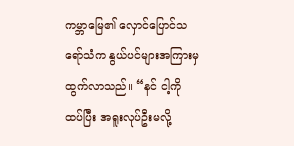ကမ္ဘာ‌‌မြေ၏ လှောင်ပြောင်သရော်သံက နွယ်ပင်များအကြားမှ ထွက်လာသည်။ “နင် ငါ့ကို ထပ်ပြီး အရူးလုပ်ဦးမလို့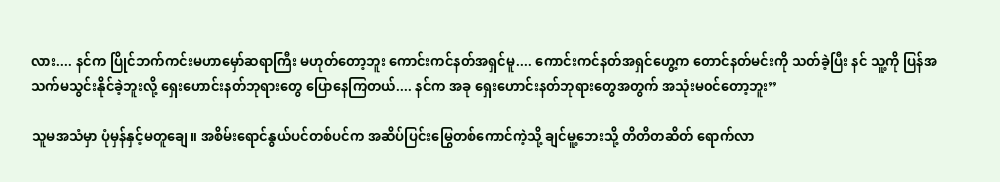လား.... နင်က ပြိုင်ဘက်ကင်းမဟာမှော်ဆရာကြီး မဟုတ်တော့ဘူး ကောင်းကင်နတ်အရှင်မူ.... ကောင်းကင်နတ်အရှင်ဟွေ့က တောင်နတ်မင်းကို သတ်ခဲ့ပြီး နင် သူ့ကို ပြန်အသက်မသွင်းနိုင်ခဲ့ဘူးလို့ ရှေးဟောင်းနတ်ဘုရားတွေ ပြောနေကြတယ်.... နင်က အခု ရှေးဟောင်းနတ်ဘုရားတွေအတွက် အသုံးမ၀င်တော့ဘူး”

သူမအသံမှာ ပုံမှန်နှင့်မတူချေ။ အစိမ်းရောင်နွယ်ပင်တစ်ပင်က အဆိပ်ပြင်းမြွေတစ်ကောင်ကဲ့သို့ ချင်မူ့ဘေးသို့ တိတိတဆိတ် ရောက်လာ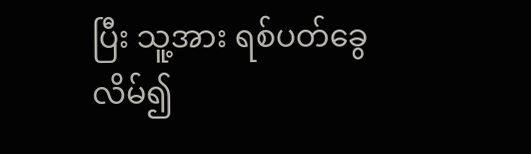ပြီး သူ့အား ရစ်ပတ်ခွေလိမ်၍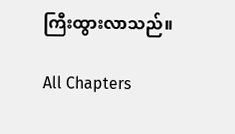ကြီးထွားလာသည်။

All Chapters